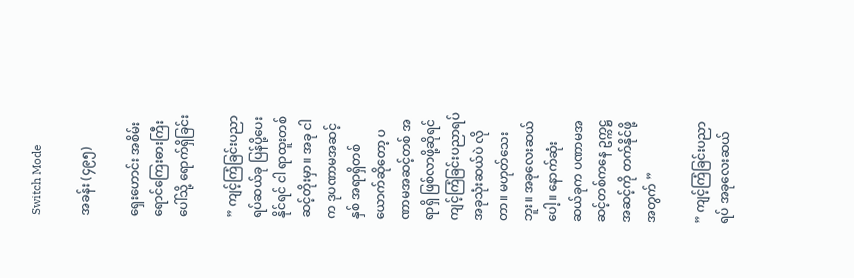Switch Mode

အခန်း (၄၉၅)

ရှေးဟောင်း အစိမ်းရောင်ကြေးဓားကြီးပေါ်သို့ ရောက်ရှိခြင်း

” ကျင့်ကြံခြင်းပညာရပ်ဆယ်ခု ပြန်ပို့ပေးနိုင်ရင် ငါ ရာထူးတစ်ဆင့်တိုးမှာ။ အခု ငါက ဒုပဏာမအဆင့်နှစ် အရာရှိတစ်ယောက်ဆိုတော့ ပဏာမအဆင့်တစ် အရာရှိ ဖြစ်လာဖို့ဆိုရင် ကျင့်ကြံခြင်းပညာရပ် အခုသုံးဆယ်ပဲ လိုတာ။ မဟုတ်သေးဘူး။ အခုလေးဆယ်ပေါ့။ နောက်ဆုံး ဆယ်ခုက ပဏာမအဆင့်တစ်ကနေ ဥက္ကဋ္ဌအဆင့်ကို တက်နိုင်ဖို့အတွက် ”

” ကျင့်ကြံခြင်းပညာရပ် အခုလေးဆယ်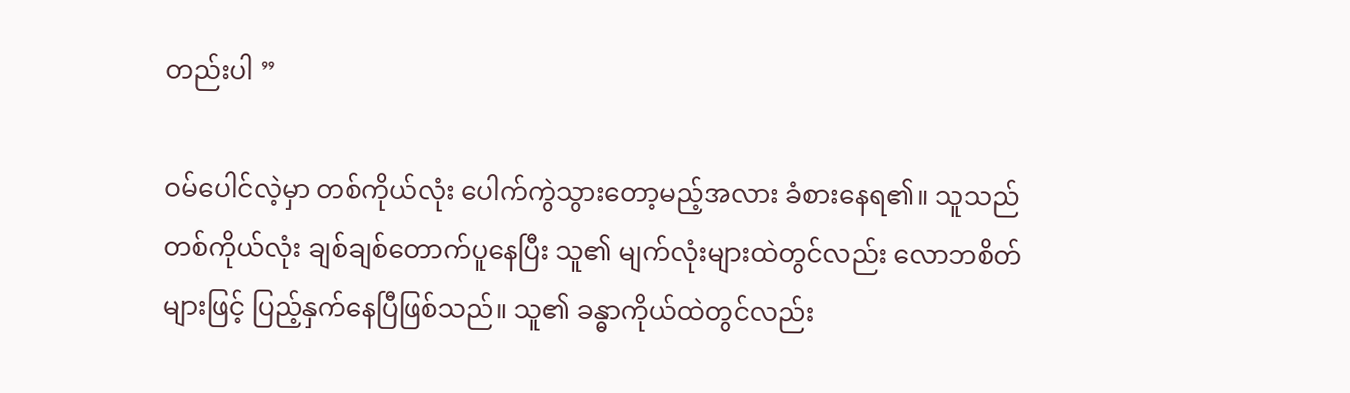တည်းပါ ”

ဝမ်ပေါင်လဲ့မှာ တစ်ကိုယ်လုံး ပေါက်ကွဲသွားတော့မည့်အလား ခံစားနေရ၏။ သူသည် တစ်ကိုယ်လုံး ချစ်ချစ်တောက်ပူနေပြီး သူ၏ မျက်လုံးများထဲတွင်လည်း လောဘစိတ်များဖြင့် ပြည့်နှက်နေပြီဖြစ်သည်။ သူ၏ ခန္ဓာကိုယ်ထဲတွင်လည်း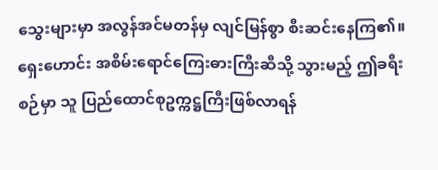သွေးများမှာ အလွန်အင်မတန်မှ လျင်မြန်စွာ စီးဆင်းနေကြ၏။ ရှေးဟောင်း အစိမ်းရောင်ကြေးဓားကြီးဆီသို့ သွားမည့် ဤခရီးစဉ်မှာ သူ ပြည်ထောင်စုဥက္ကဋ္ဌကြီးဖြစ်လာရန်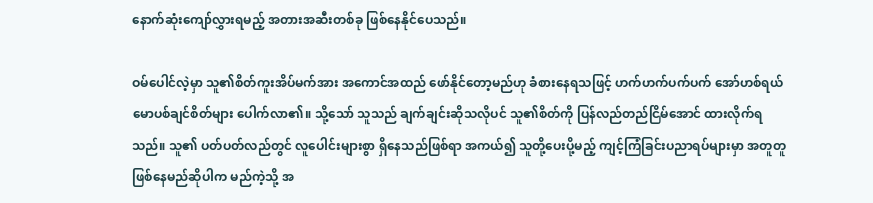နောက်ဆုံးကျော်လွှားရမည့် အတားအဆီးတစ်ခု ဖြစ်နေနိုင်ပေသည်။

ဝမ်ပေါင်လဲ့မှာ သူ၏စိတ်ကူးအိပ်မက်အား အကောင်အထည် ဖော်နိုင်တော့မည်ဟု ခံစားနေရသဖြင့် ဟက်ဟက်ပက်ပက် အော်ဟစ်ရယ်မောပစ်ချင်စိတ်များ ပေါက်လာ၏။ သို့သော် သူသည် ချက်ချင်းဆိုသလိုပင် သူ၏စိတ်ကို ပြန်လည်တည်ငြိမ်အောင် ထားလိုက်ရသည်။ သူ၏ ပတ်ပတ်လည်တွင် လူပေါင်းများစွာ ရှိနေသည်ဖြစ်ရာ အကယ်၍ သူတို့ပေးပို့မည့် ကျင့်ကြံခြင်းပညာရပ်များမှာ အတူတူဖြစ်နေမည်ဆိုပါက မည်ကဲ့သို့ အ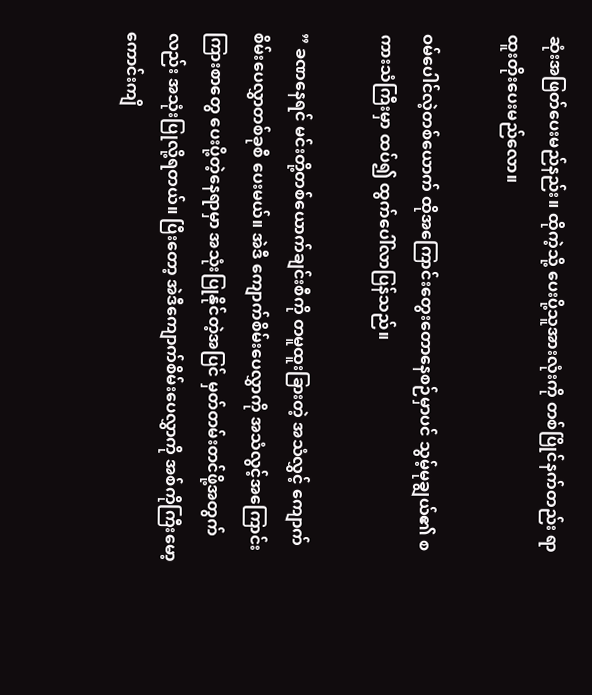ဆုံးအဖြတ်ပေးမည်နည်း။ ထိုကဲ့သို့ ပေးပို့သူအားလုံးကို တစ်ပြိုင်နက်တည်း ရာထူးတိုးပေးမည်လော။

ဝမ်ပေါင်လဲ့တစ်ယောက် ထိုအကြောင်းတွေးတောနေစဉ်မှာပင် သွမ့်မုချွယ်၏ စကားသံကြီးမှာ ထပ်၍ ထွက်ပေါ်လာပြန်သည်။

” ခဏနေရင် မင်းတို့တစ်ယောက်ချင်းစီကို တမူထူးခြားတဲ့ အသံလွှင့် ကျောက်စိမ်းပေလွှာတစ်ခုစီ ပေးမယ်။ အဲဒီ ကျောက်စိမ်းပေလွှာကို အသံလွင့်အကြောင်းကြားစာတွေ ပေးပို့တဲ့နေရာမှာ အသုံးပြုနိုင်တဲ့အပြင် မှတ်တမ်းတင်ဖို့အတွက်လည်း အသုံးပြုလို့ရတယ်။ ပြီးတော့ အဲဒီကျောက်စိမ်းပေလွှာကို အစ်ကိုကြီးမော့ကောင်းကျိ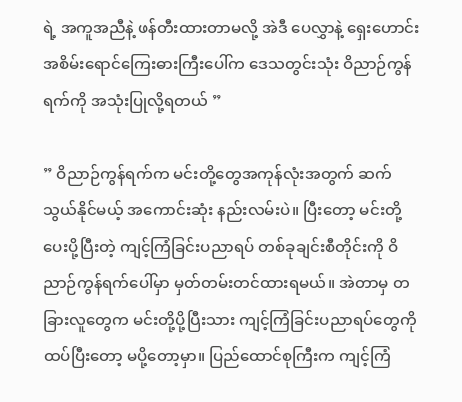ရဲ့ အကူအညီနဲ့ ဖန်တီးထားတာမလို့ အဲဒီ ပေလွှာနဲ့ ရှေးဟောင်း အစိမ်းရောင်ကြေးဓားကြီးပေါ်က ဒေသတွင်းသုံး ဝိညာဉ်ကွန်ရက်ကို အသုံးပြုလို့ရတယ် ”

” ဝိညာဉ်ကွန်ရက်က မင်းတို့တွေအကုန်လုံးအတွက် ဆက်သွယ်နိုင်မယ့် အကောင်းဆုံး နည်းလမ်းပဲ။ ပြီးတော့ မင်းတို့ ပေးပို့ပြီးတဲ့ ကျင့်ကြံခြင်းပညာရပ် တစ်ခုချင်းစီတိုင်းကို ဝိညာဉ်ကွန်ရက်ပေါ်မှာ မှတ်တမ်းတင်ထားရမယ်။ အဲတာမှ တခြားလူတွေက မင်းတို့ပို့ပြီးသား ကျင့်ကြံခြင်းပညာရပ်တွေကို ထပ်ပြီးတော့ မပို့တော့မှာ။ ပြည်ထောင်စုကြီးက ကျင့်ကြံ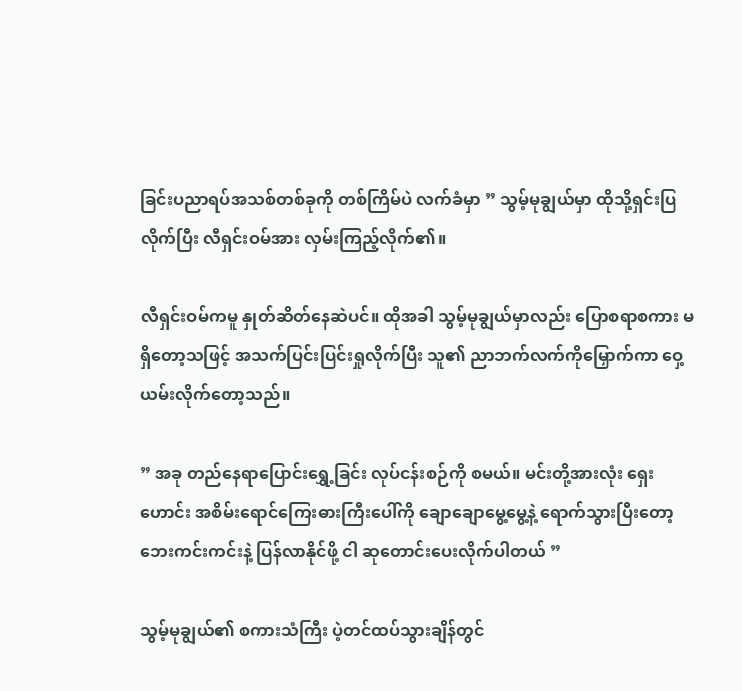ခြင်းပညာရပ်အသစ်တစ်ခုကို တစ်ကြိမ်ပဲ လက်ခံမှာ ” သွမ့်မုချွယ်မှာ ထိုသို့ရှင်းပြလိုက်ပြီး လီရှင်းဝမ်အား လှမ်းကြည့်လိုက်၏။

လီရှင်းဝမ်ကမူ နှုတ်ဆိတ်နေဆဲပင်။ ထိုအခါ သွမ့်မုချွယ်မှာလည်း ပြောစရာစကား မရှိတော့သဖြင့် အသက်ပြင်းပြင်းရှုလိုက်ပြီး သူ၏ ညာဘက်လက်ကိုမြှောက်ကာ ဝှေ့ယမ်းလိုက်တော့သည်။

” အခု တည်နေရာပြောင်းရွှေ့ခြင်း လုပ်ငန်းစဉ်ကို စမယ်။ မင်းတို့အားလုံး ရှေးဟောင်း အစိမ်းရောင်ကြေးဓားကြီးပေါ်ကို ချောချောမွေ့မွေ့နဲ့ ရောက်သွားပြီးတော့ ဘေးကင်းကင်းနဲ့ ပြန်လာနိုင်ဖို့ ငါ ဆုတောင်းပေးလိုက်ပါတယ် ”

သွမ့်မုချွယ်၏ စကားသံကြီး ပဲ့တင်ထပ်သွားချိန်တွင်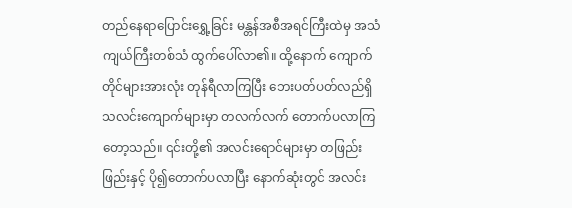တည်နေရာပြောင်းရွှေ့ခြင်း မန္တန်အစီအရင်ကြီးထဲမှ အသံကျယ်ကြီးတစ်သံ ထွက်ပေါ်လာ၏။ ထို့နောက် ကျောက်တိုင်များအားလုံး တုန်ရီလာကြပြီး ဘေးပတ်ပတ်လည်ရှိ သလင်းကျောက်များမှာ တလက်လက် တောက်ပလာကြတော့သည်။ ၎င်းတို့၏ အလင်းရောင်များမှာ တဖြည်းဖြည်းနှင့် ပို၍တောက်ပလာပြီး နောက်ဆုံးတွင် အလင်း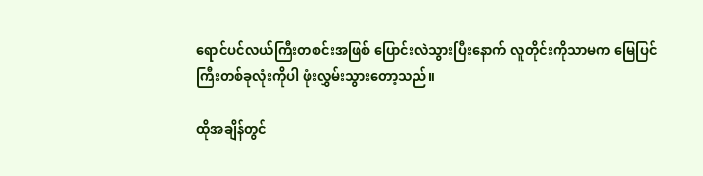ရောင်ပင်လယ်ကြီးတစင်းအဖြစ် ပြောင်းလဲသွားပြီးနောက် လူတိုင်းကိုသာမက မြေပြင်ကြီးတစ်ခုလုံးကိုပါ ဖုံးလွှမ်းသွားတော့သည်။

ထိုအချိန်တွင်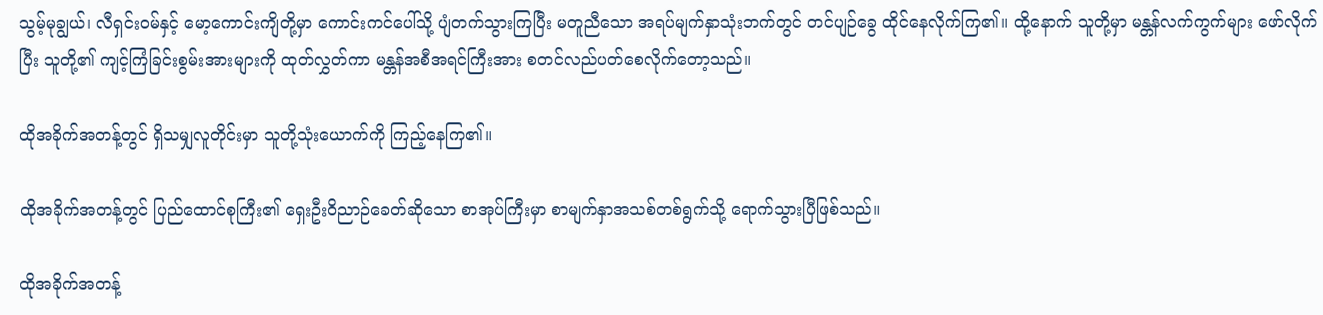သွမ့်မုချွယ်၊ လီရှင်းဝမ်နှင့် မော့ကောင်းကျိတို့မှာ ကောင်းကင်ပေါ်သို့ ပျံတက်သွားကြပြီး မတူညီသော အရပ်မျက်နှာသုံးဘက်တွင် တင်ပျဉ်ခွေ ထိုင်နေလိုက်ကြ၏။ ထို့နောက် သူတို့မှာ မန္တန်လက်ကွက်များ ဖော်လိုက်ပြီး သူတို့၏ ကျင့်ကြံခြင်းစွမ်းအားများကို ထုတ်လွှတ်ကာ မန္တန်အစီအရင်ကြီးအား စတင်လည်ပတ်စေလိုက်တော့သည်။

ထိုအခိုက်အတန့်တွင် ရှိသမျှလူတိုင်းမှာ သူတို့သုံးယောက်ကို ကြည့်နေကြ၏။

ထိုအခိုက်အတန့်တွင် ပြည်ထောင်စုကြီး၏ ရှေးဦးဝိညာဉ်ခေတ်ဆိုသော စာအုပ်ကြီးမှာ စာမျက်နှာအသစ်တစ်ရွက်သို့ ရောက်သွားပြီဖြစ်သည်။

ထိုအခိုက်အတန့်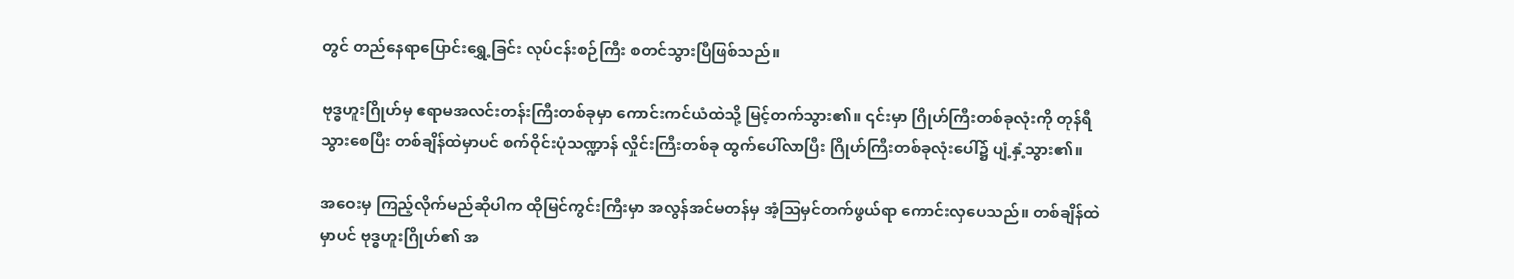တွင် တည်နေရာပြောင်းရွှေ့ခြင်း လုပ်ငန်းစဉ်ကြီး စတင်သွားပြီဖြစ်သည်။

ဗုဒ္ဓဟူးဂြိုဟ်မှ ဧရာမအလင်းတန်းကြီးတစ်ခုမှာ ကောင်းကင်ယံထဲသို့ မြင့်တက်သွား၏။ ၎င်းမှာ ဂြိုဟ်ကြီးတစ်ခုလုံးကို တုန်ရီသွားစေပြီး တစ်ချိန်ထဲမှာပင် စက်ဝိုင်းပုံသဏ္ဍာန် လှိုင်းကြီးတစ်ခု ထွက်ပေါ်လာပြီး ဂြိုဟ်ကြီးတစ်ခုလုံးပေါ်၌ ပျံ့နှံ့သွား၏။

အဝေးမှ ကြည့်လိုက်မည်ဆိုပါက ထိုမြင်ကွင်းကြီးမှာ အလွန်အင်မတန်မှ အံ့ဩမှင်တက်ဖွယ်ရာ ကောင်းလှပေသည်။ တစ်ချိန်ထဲမှာပင် ဗုဒ္ဓဟူးဂြိုဟ်၏ အ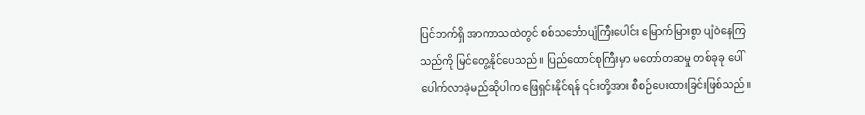ပြင်ဘက်ရှိ အာကာသထဲတွင် စစ်သင်္ဘောပျံကြီးပေါင်း မြောက်မြားစွာ ပျံဝဲနေကြသည်ကို မြင်တွေ့နိုင်ပေသည်။ ပြည်ထောင်စုကြီးမှာ မတော်တဆမှု တစ်ခုခု ပေါ်ပေါက်လာခဲ့မည်ဆိုပါက ဖြေရှင်းနိုင်ရန် ၎င်းတို့အား စီစဉ်ပေးထားခြင်းဖြစ်သည်။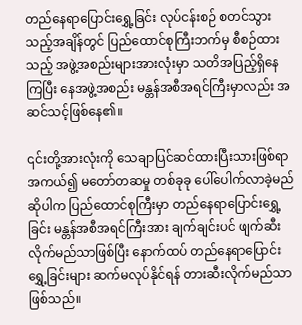တည်နေရာပြောင်းရွှေ့ခြင်း လုပ်ငန်းစဉ် စတင်သွားသည့်အချိန်တွင် ပြည်ထောင်စုကြီးဘက်မှ စီစဉ်ထားသည့် အဖွဲ့အစည်းများအားလုံးမှာ သတိအပြည့်ရှိနေကြပြီး နေအဖွဲ့အစည်း မန္တန်အစီအရင်ကြီးမှာလည်း အဆင်သင့်ဖြစ်နေ၏။

၎င်းတို့အားလုံးကို သေချာပြင်ဆင်ထားပြီးသားဖြစ်ရာ အကယ်၍ မတော်တဆမှု တစ်ခုခု ပေါ်ပေါက်လာခဲ့မည်ဆိုပါက ပြည်ထောင်စုကြီးမှာ တည်နေရာပြောင်းရွှေ့ခြင်း မန္တန်အစီအရင်ကြီးအား ချက်ချင်းပင် ဖျက်ဆီးလိုက်မည်သာဖြစ်ပြီး နောက်ထပ် တည်နေရာပြောင်းရွှေ့ခြင်းများ ဆက်မလုပ်နိုင်ရန် တားဆီးလိုက်မည်သာဖြစ်သည်။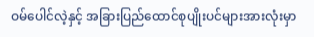ဝမ်ပေါင်လဲ့နှင့် အခြားပြည်ထောင်စုပျိုးပင်များအားလုံးမှာ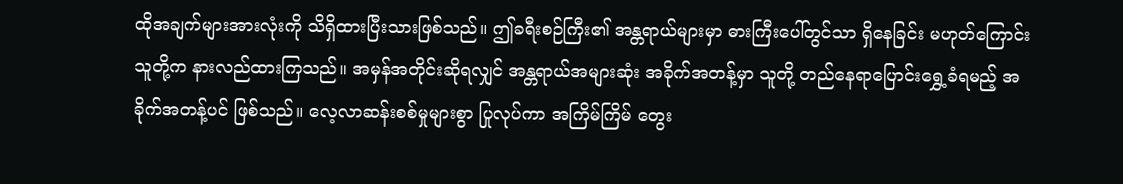ထိုအချက်များအားလုံးကို သိရှိထားပြီးသားဖြစ်သည်။ ဤခရီးစဉ်ကြီး၏ အန္တရာယ်များမှာ ဓားကြီးပေါ်တွင်သာ ရှိနေခြင်း မဟုတ်ကြောင်း သူတို့က နားလည်ထားကြသည်။ အမှန်အတိုင်းဆိုရလျှင် အန္တရာယ်အများဆုံး အခိုက်အတန့်မှာ သူတို့ တည်နေရာပြောင်းရွှေ့ခံရမည့် အခိုက်အတန့်ပင် ဖြစ်သည်။ လေ့လာဆန်းစစ်မှုများစွာ ပြုလုပ်ကာ အကြိမ်ကြိမ် တွေး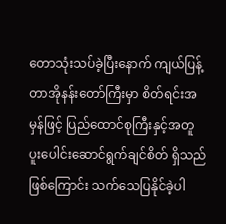တောသုံးသပ်ခဲ့ပြီးနောက် ကျယ်ပြန့်တာအိုနန်းတော်ကြီးမှာ စိတ်ရင်းအမှန်ဖြင့် ပြည်ထောင်စုကြီးနှင့်အတူ ပူးပေါင်းဆောင်ရွက်ချင်စိတ် ရှိသည်ဖြစ်ကြောင်း သက်သေပြနိုင်ခဲ့ပါ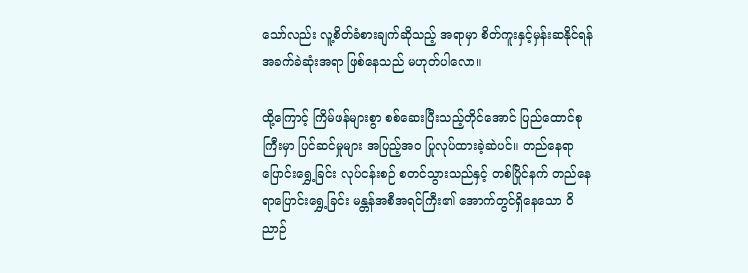သော်လည်း လူ့စိတ်ခံစားချက်ဆိုသည့် အရာမှာ စိတ်ကူးနှင့်မှန်းဆနိုင်ရန် အခက်ခဲဆုံးအရာ ဖြစ်နေသည် မဟုတ်ပါလော။

ထို့ကြောင့် ကြိမ်ဖန်များစွာ စစ်ဆေးပြီးသည့်တိုင်အောင် ပြည်ထောင်စုကြီးမှာ ပြင်ဆင်မှုများ အပြည့်အဝ ပြုလုပ်ထားခဲ့ဆဲပင်။ တည်နေရာပြောင်းရွှေ့ခြင်း လုပ်ငန်းစဉ် စတင်သွားသည်နှင့် တစ်ပြိုင်နက် တည်နေရာပြောင်းရွှေ့ခြင်း မန္တန်အစီအရင်ကြီး၏ အောက်တွင်ရှိနေသော ဝိညာဉ်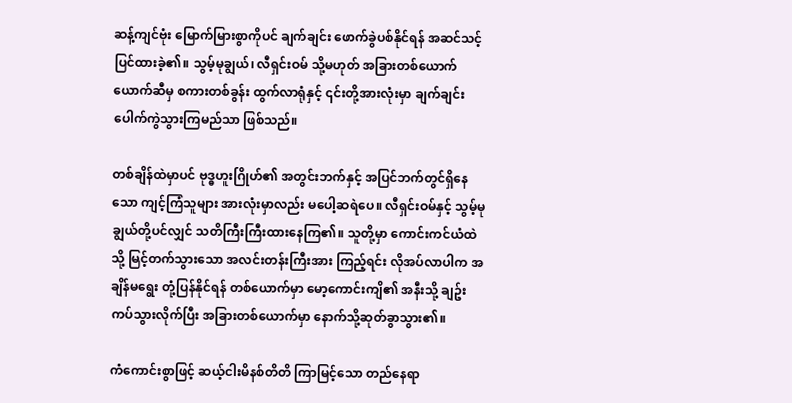ဆန့်ကျင်ဗုံး မြောက်မြားစွာကိုပင် ချက်ချင်း ဖောက်ခွဲပစ်နိုင်ရန် အဆင်သင့်ပြင်ထားခဲ့၏။ သွမ့်မုချွယ်၊ လီရှင်းဝမ် သို့မဟုတ် အခြားတစ်ယောက်ယောက်ဆီမှ စကားတစ်ခွန်း ထွက်လာရုံနှင့် ၎င်းတို့အားလုံးမှာ ချက်ချင်း ပေါက်ကွဲသွားကြမည်သာ ဖြစ်သည်။

တစ်ချိန်ထဲမှာပင် ဗုဒ္ဓဟူးဂြိုဟ်၏ အတွင်းဘက်နှင့် အပြင်ဘက်တွင်ရှိနေသော ကျင့်ကြံသူများ အားလုံးမှာလည်း မပေါ့ဆရဲပေ။ လီရှင်းဝမ်နှင့် သွမ့်မုချွယ်တို့ပင်လျှင် သတိကြီးကြီးထားနေကြ၏။ သူတို့မှာ ကောင်းကင်ယံထဲသို့ မြင့်တက်သွားသော အလင်းတန်းကြီးအား ကြည့်ရင်း လိုအပ်လာပါက အချိန်မရွေး တုံ့ပြန်နိုင်ရန် တစ်ယောက်မှာ မော့ကောင်းကျိ၏ အနီးသို့ ချဥ်းကပ်သွားလိုက်ပြီး အခြားတစ်ယောက်မှာ နောက်သို့ဆုတ်ခွာသွား၏။

ကံကောင်းစွာဖြင့် ဆယ့်ငါးမိနစ်တိတိ ကြာမြင့်သော တည်နေရာ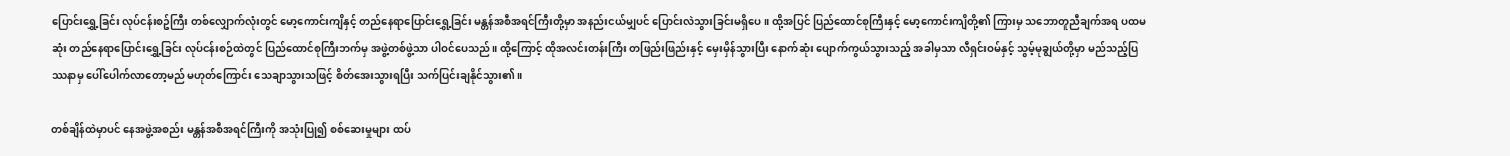ပြောင်းရွှေ့ခြင်း လုပ်ငန်းစဥ်ကြီး တစ်လျှောက်လုံးတွင် မော့ကောင်းကျိနှင့် တည်နေရာပြောင်းရွှေ့ခြင်း မန္တန်အစီအရင်ကြီးတို့မှာ အနည်းငယ်မျှပင် ပြောင်းလဲသွားခြင်းမရှိပေ။ ထို့အပြင် ပြည်ထောင်စုကြီးနှင့် မော့ကောင်းကျိတို့၏ ကြားမှ သဘောတူညီချက်အရ ပထမဆုံး တည်နေရာပြောင်းရွှေ့ခြင်း လုပ်ငန်းစဉ်ထဲတွင် ပြည်ထောင်စုကြီးဘက်မှ အဖွဲ့တစ်ဖွဲ့သာ ပါဝင်ပေသည်။ ထို့ကြောင့် ထိုအလင်းတန်းကြီး တဖြည်းဖြည်းနှင့်‌ မှေးမှိန်သွားပြီး နောက်ဆုံး ပျောက်ကွယ်သွားသည့် အခါမှသာ လီရှင်းဝမ်နှင့် သွမ့်မုချွယ်တို့မှာ မည်သည့်ပြဿနာမှ ပေါ်ပေါက်လာတော့မည် မဟုတ်ကြောင်း သေချာသွားသဖြင့် စိတ်အေးသွားရပြီး သက်ပြင်းချနိုင်သွား၏။

တစ်ချိန်ထဲမှာပင် နေအဖွဲ့အစည်း မန္တန်အစီအရင်ကြီးကို အသုံးပြု၍ စစ်ဆေးမှုများ ထပ်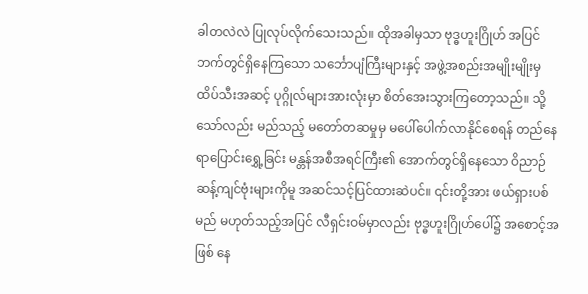ခါတလဲလဲ ပြုလုပ်လိုက်သေးသည်။ ထိုအခါမှသာ ဗုဒ္ဓဟူးဂြိုဟ် အပြင်ဘက်တွင်ရှိနေကြသော သင်္ဘောပျံကြီးများနှင့် အဖွဲ့အစည်းအမျိုးမျိုးမှ ထိပ်သီးအဆင့် ပုဂ္ဂိုလ်များအားလုံးမှာ စိတ်အေးသွားကြတော့သည်။ သို့သော်လည်း မည်သည့် မတော်တဆမှုမှ မပေါ်ပေါက်လာနိုင်စေရန် တည်နေရာပြောင်းရွှေ့ခြင်း မန္တန်အစီအရင်ကြီး၏ အောက်တွင်ရှိနေသော ဝိညာဉ်ဆန့်ကျင်ဗုံးများကိုမူ အဆင်သင့်ပြင်ထားဆဲပင်။ ၎င်းတို့အား ဖယ်ရှားပစ်မည် မဟုတ်သည့်အပြင် လီရှင်းဝမ်မှာလည်း ဗုဒ္ဓဟူးဂြိုဟ်ပေါ်၌ အစောင့်အဖြစ် နေ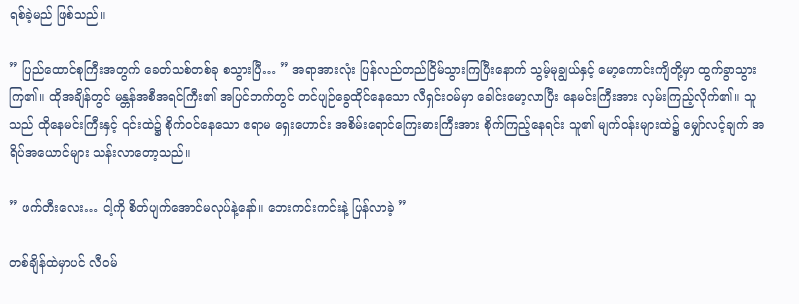ရစ်ခဲ့မည် ဖြစ်သည်။

” ပြည်ထောင်စုကြီးအတွက် ခေတ်သစ်တစ်ခု စသွားပြီ… ” အရာအားလုံး ပြန်လည်တည်ငြိမ်သွားကြပြီးနောက် သွမ့်မုချွယ်နှင့် မော့ကောင်းကျိတို့မှာ ထွက်ခွာသွားကြ၏။ ထိုအချိန်တွင် မန္တန်အစီအရင်ကြီး၏ အပြင်ဘက်တွင် တင်ပျဉ်ခွေထိုင်နေသော လီရှင်းဝမ်မှာ ခေါင်းမော့လာပြီး နေမင်းကြီးအား လှမ်းကြည့်လိုက်၏။ သူသည် ထိုနေမင်းကြီးနှင့် ၎င်းထဲ၌ စိုက်ဝင်နေသော ဧရာမ ရှေးဟောင်း အစိမ်းရောင်ကြေးဓားကြီးအား စိုက်ကြည့်နေရင်း သူ၏ မျက်ဝန်းများထဲ၌ မျှော်လင့်ချက် အရိပ်အယောင်များ သန်းလာတော့သည်။

” ဖက်တီးလေး… ငါ့ကို စိတ်ပျက်အောင်မလုပ်နဲ့နော်။ ဘေးကင်းကင်းနဲ့ ပြန်လာခဲ့ ”

တစ်ချိန်ထဲမှာပင် လီဝမ်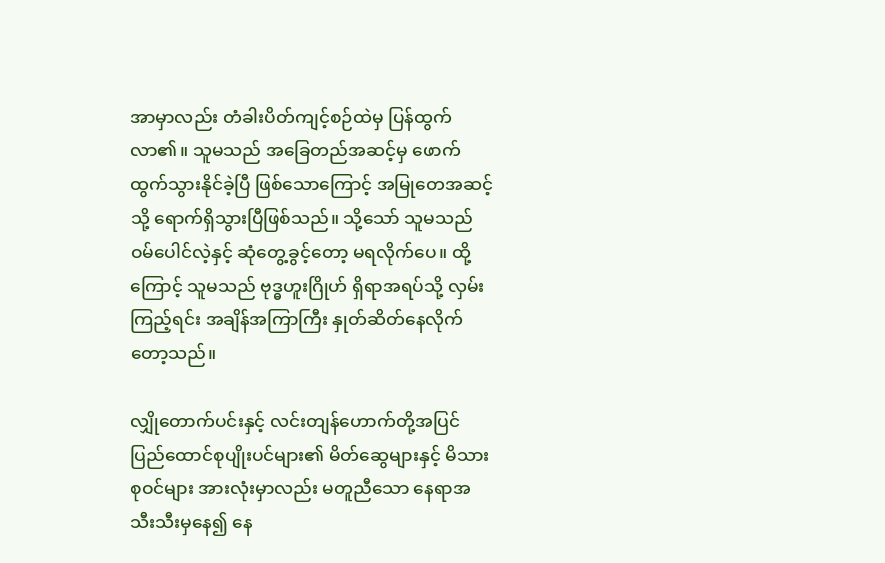အာမှာလည်း တံခါးပိတ်ကျင့်စဉ်ထဲမှ ပြန်ထွက်လာ၏။ သူမသည် အခြေတည်အဆင့်မှ ဖောက်ထွက်သွားနိုင်ခဲ့ပြီ ဖြစ်သောကြောင့် အမြုတေအဆင့်သို့ ရောက်ရှိသွားပြီဖြစ်သည်။ သို့သော် သူမသည် ဝမ်ပေါင်လဲ့နှင့် ဆုံတွေ့ခွင့်တော့ မရလိုက်ပေ။ ထို့ကြောင့် သူမသည် ဗုဒ္ဓဟူးဂြိုဟ် ရှိရာအရပ်သို့ လှမ်းကြည့်ရင်း အချိန်အကြာကြီး နှုတ်ဆိတ်နေလိုက်တော့သည်။

လျှိုတောက်ပင်းနှင့် လင်းတျန်ဟောက်တို့အပြင် ပြည်ထောင်စုပျိုးပင်များ၏ မိတ်ဆွေများနှင့် မိသားစုဝင်များ အားလုံးမှာလည်း မတူညီသော နေရာအသီးသီးမှနေ၍ နေ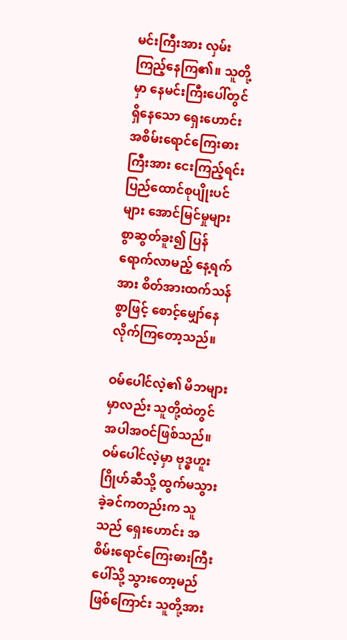မင်းကြီးအား လှမ်းကြည့်နေကြ၏။ သူတို့မှာ နေမင်းကြီးပေါ်တွင် ရှိနေသော ရှေးဟောင်း အစိမ်းရောင်ကြေးဓားကြီးအား ငေးကြည့်ရင်း ပြည်ထောင်စုပျိုးပင်များ အောင်မြင်မှုများစွာဆွတ်ခူး၍ ပြန်ရောက်လာမည့် နေ့ရက်အား စိတ်အားထက်သန်စွာဖြင့် စောင့်မျှော်နေလိုက်ကြတော့သည်။

ဝမ်ပေါင်လဲ့၏ မိဘများမှာလည်း သူတို့ထဲတွင် အပါအဝင်ဖြစ်သည်။ ဝမ်ပေါင်လဲ့မှာ ဗုဒ္ဓဟူးဂြိုဟ်ဆီသို့ ထွက်မသွားခဲ့ခင်ကတည်းက သူသည် ရှေးဟောင်း အစိမ်းရောင်ကြေးဓားကြီးပေါ်သို့ သွားတော့မည်ဖြစ်ကြောင်း သူတို့အား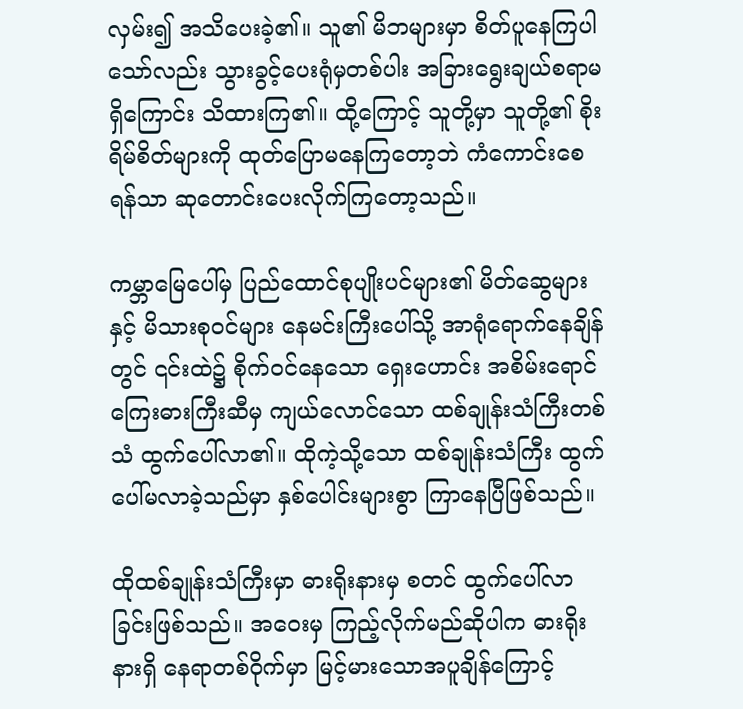လှမ်း၍ အသိပေးခဲ့၏။ သူ၏ မိဘများမှာ စိတ်ပူနေကြပါသော်လည်း သွားခွင့်ပေးရုံမှတစ်ပါး အခြားရွေးချယ်စရာမရှိကြောင်း သိထားကြ၏။ ထို့ကြောင့် သူတို့မှာ သူတို့၏ စိုးရိမ်စိတ်များကို ထုတ်ပြောမနေကြတော့ဘဲ ကံကောင်းစေရန်သာ ဆုတောင်းပေးလိုက်ကြတော့သည်။

ကမ္ဘာမြေပေါ်မှ ပြည်ထောင်စုပျိုးပင်များ၏ မိတ်ဆွေများနှင့် မိသားစုဝင်များ နေမင်းကြီးပေါ်သို့ အာရုံရောက်နေချိန်တွင် ၎င်းထဲ၌ စိုက်ဝင်နေသော ရှေးဟောင်း အစိမ်းရောင်ကြေးဓားကြီးဆီမှ ကျယ်လောင်သော ထစ်ချုန်းသံကြီးတစ်သံ ထွက်ပေါ်လာ၏။ ထိုကဲ့သို့သော ထစ်ချုန်းသံကြီး ထွက်ပေါ်မလာခဲ့သည်မှာ နှစ်ပေါင်းများစွာ ကြာနေပြီဖြစ်သည်။

ထိုထစ်ချုန်းသံကြီးမှာ ဓားရိုးနားမှ စတင် ထွက်ပေါ်လာခြင်းဖြစ်သည်။ အဝေးမှ ကြည့်လိုက်မည်ဆိုပါက ဓားရိုးနားရှိ နေရာတစ်ဝိုက်မှာ မြင့်မားသောအပူချိန်ကြောင့်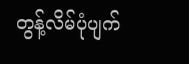တွန့်လိမ်ပုံပျက်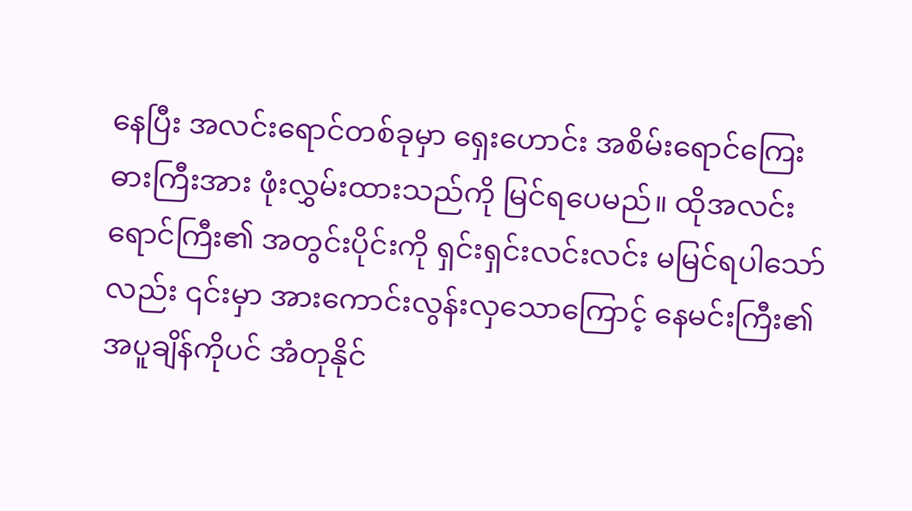နေပြီး အလင်းရောင်တစ်ခုမှာ ရှေးဟောင်း အစိမ်းရောင်ကြေးဓားကြီးအား ဖုံးလွှမ်းထားသည်ကို မြင်ရပေမည်။ ထိုအလင်းရောင်ကြီး၏ အတွင်းပိုင်းကို ရှင်းရှင်းလင်းလင်း မမြင်ရပါသော်လည်း ၎င်းမှာ အားကောင်းလွန်းလှသောကြောင့် နေမင်းကြီး၏ အပူချိန်ကိုပင် အံတုနိုင်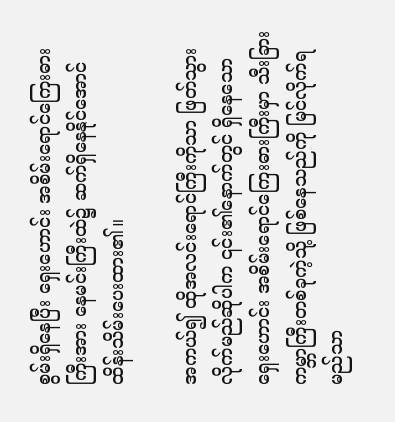စွမ်းရှိနေပြီး ရှေးဟောင်း အစိမ်းရောင်ကြေးဓားကြီးအား နေမင်းကြီးထဲ၌ ဆက်ရှိနေနိုင်အောင် ထိန်းသိမ်းပေးထား၏။

အကယ်၍ ထိုအလင်းရောင်ကြီးကိုသာ ဖြတ်သွားလိုက်မည်ဆိုပါက ၎င်း၏နောက်တွင် ရှိနေသော ရှေးဟောင်း အစိမ်းရောင်ကြေးဓားကြီးမှာ သီးခြားကမ္ဘာကြီးတစ်ခုကဲ့သို့ ဖြစ်နေသည်ကို မြင်လိုက်ရမည်သာ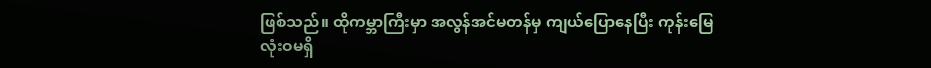ဖြစ်သည်။ ထိုကမ္ဘာကြီးမှာ အလွန်အင်မတန်မှ ကျယ်ပြောနေပြီး ကုန်းမြေလုံးဝမရှိ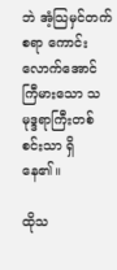ဘဲ အံ့သြမှင်တက်စရာ ကောင်းလောက်အောင် ကြီမားသော သမုဒ္ဒရာကြီးတစ်စင်းသာ ရှိနေ၏။

ထိုသ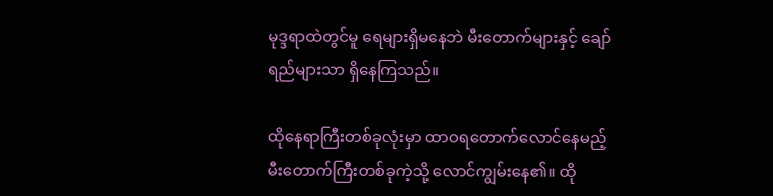မုဒ္ဒရာထဲတွင်မူ ရေများရှိမနေဘဲ မီးတောက်များနှင့် ချော်ရည်များသာ ရှိနေကြသည်။

ထိုနေရာကြီးတစ်ခုလုံးမှာ ထာဝရတောက်လောင်နေမည့် မီးတောက်ကြီးတစ်ခုကဲ့သို့ လောင်ကျွမ်းနေ၏။ ထို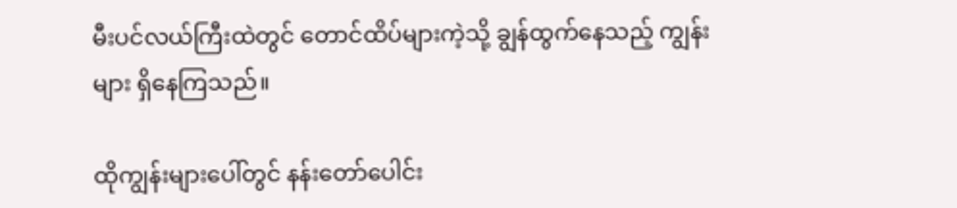မီးပင်လယ်ကြီးထဲတွင် တောင်ထိပ်များကဲ့သို့ ချွန်ထွက်နေသည့် ကျွန်းများ ရှိနေကြသည်။

ထိုကျွန်းများပေါ်တွင် နန်း‌တော်ပေါင်း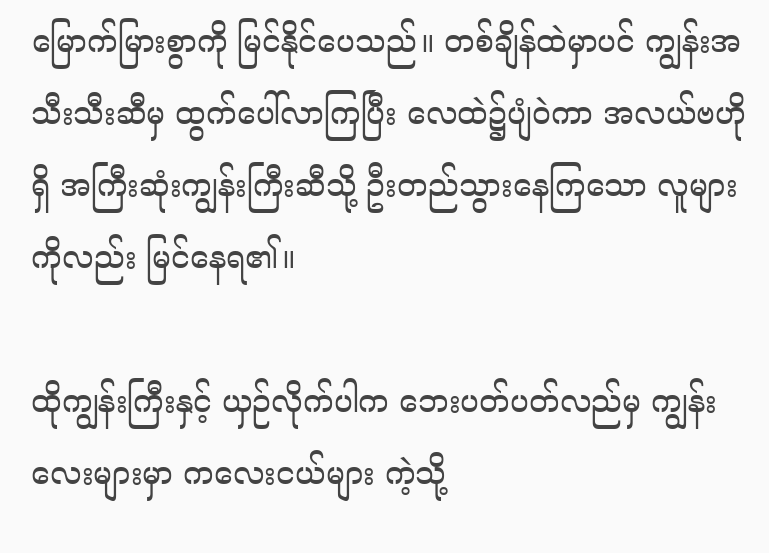မြောက်မြားစွာကို မြင်နိုင်ပေသည်။ တစ်ချိန်ထဲမှာပင် ကျွန်းအသီးသီးဆီမှ ထွက်ပေါ်လာကြပြီး လေထဲ၌ပျံဝဲကာ အလယ်ဗဟိုရှိ အကြီးဆုံးကျွန်းကြီးဆီသို့ ဦးတည်သွားနေကြသော လူများကိုလည်း မြင်နေရ၏။

ထိုကျွန်းကြီးနှင့် ယှဉ်လိုက်ပါက ဘေးပတ်ပတ်လည်မှ ကျွန်းလေးများမှာ ကလေးငယ်များ ကဲ့သို့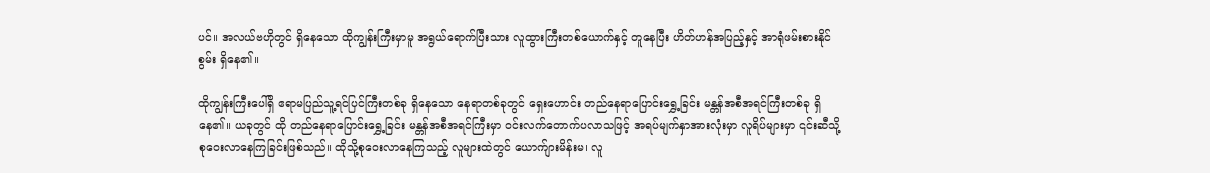ပင်။ အလယ်ဗဟိုတွင် ရှိနေသော ထိုကျွန်းကြီးမှာမူ အရွယ်ရောက်ပြီးသား လူထွားကြီးတစ်ယောက်နှင့် တူနေပြီး ဟိတ်ဟန်အပြည့်နှင့် အာရုံဖမ်းစားနိုင်စွမ်း ရှိနေ၏။

ထိုကျွန်းကြီးပေါ်ရှိ ဧရာမပြည်သူ့ရင်ပြင်ကြီးတစ်ခု ရှိနေသော နေရာတစ်ခုတွင် ရှေးဟောင်း တည်နေရာပြောင်းရွှေ့ခြင်း မန္တန်အစီအရင်ကြီးတစ်ခု ရှိနေ၏။ ယခုတွင် ထို တည်နေရာပြောင်းရွှေ့ခြင်း မန္တန်အစီအရင်ကြီးမှာ ဝင်းလက်တောက်ပလာသဖြင့် အရပ်မျက်နှာအားလုံးမှာ လူရိပ်များမှာ ၎င်းဆီသို့ စုဝေးလာနေကြခြင်းဖြစ်သည်။ ထိုသို့စုဝေးလာနေကြသည့် လူများထဲတွင် ယောက်ျားမိန်းမ၊ လူ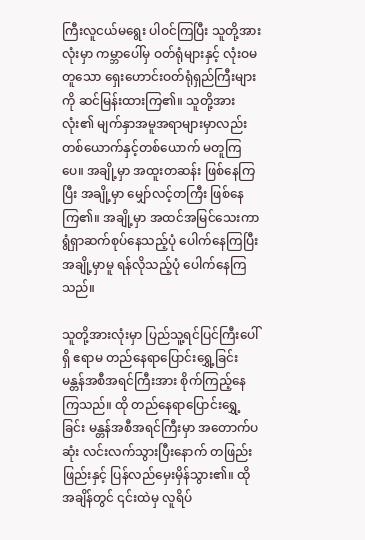ကြီးလူငယ်မရွေး ပါဝင်ကြပြီး သူတို့အားလုံးမှာ ကမ္ဘာပေါ်မှ ဝတ်ရုံများနှင့် လုံးဝမတူသော ရှေးဟောင်းဝတ်ရုံရှည်ကြီးများကို ဆင်မြန်းထားကြ၏။ သူတို့အားလုံး၏ မျက်နှာအမူအရာများမှာလည်း တစ်ယောက်နှင့်တစ်ယောက် မတူကြပေ။ အချို့မှာ အထူးတဆန်း ဖြစ်နေကြပြီး အချို့မှာ မျှော်လင့်တကြီး ဖြစ်နေကြ၏။ အချို့မှာ အထင်အမြင်သေးကာ ရွံရှာဆက်စုပ်နေသည့်ပုံ ပေါက်နေကြပြီး အချို့မှာမူ ရန်လိုသည့်ပုံ ပေါက်နေကြသည်။

သူတို့အားလုံးမှာ ပြည်သူ့ရင်ပြင်ကြီးပေါ်ရှိ ဧရာမ တည်နေရာပြောင်းရွှေ့ခြင်း မန္တန်အစီအရင်ကြီးအား စိုက်ကြည့်နေကြသည်။ ထို တည်နေရာပြောင်းရွှေ့ခြင်း မန္တန်အစီအရင်ကြီးမှာ အတောက်ပဆုံး လင်းလက်သွားပြီးနောက် တဖြည်းဖြည်းနှင့် ပြန်လည်မှေးမှိန်သွား၏။ ထိုအချိန်တွင် ၎င်းထဲမှ လူရိပ်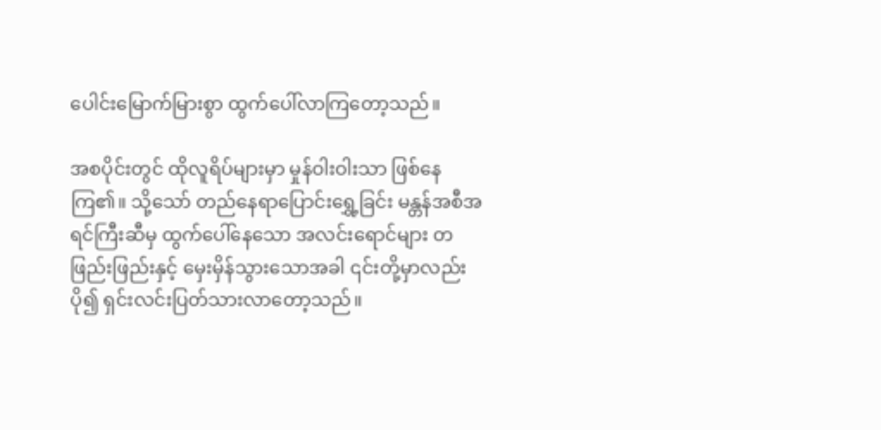ပေါင်းမြောက်မြားစွာ ထွက်ပေါ်လာကြတော့သည်။

အစပိုင်းတွင် ထိုလူရိပ်များမှာ မှုန်ဝါးဝါးသာ ဖြစ်နေကြ၏။ သို့သော် တည်နေရာပြောင်းရွှေ့ခြင်း မန္တန်အစီအရင်ကြီးဆီမှ ထွက်ပေါ်နေသော အလင်းရောင်များ တဖြည်းဖြည်းနှင့် မှေးမှိန်သွားသောအခါ ၎င်းတို့မှာလည်း ပို၍ ရှင်းလင်းပြတ်သားလာတော့သည်။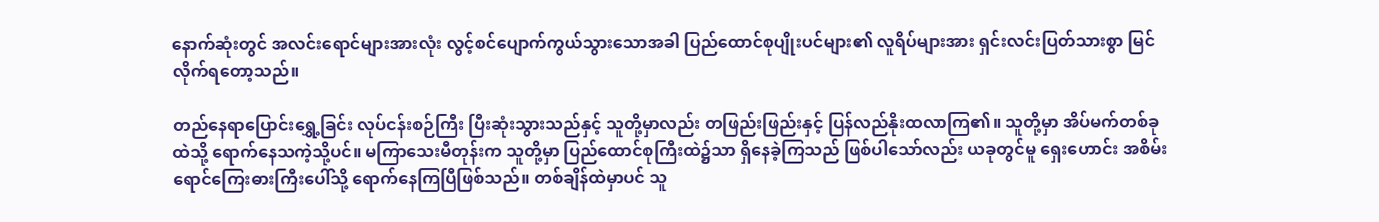နောက်ဆုံးတွင် အလင်းရောင်များအားလုံး လွင့်စင်ပျောက်ကွယ်သွားသောအခါ ပြည်ထောင်စုပျိုးပင်များ၏ လူရိပ်များအား ရှင်းလင်းပြတ်သားစွာ မြင်လိုက်ရတော့သည်။

တည်နေရာပြောင်းရွှေ့ခြင်း လုပ်ငန်းစဉ်ကြီး ပြီးဆုံးသွားသည်နှင့် သူတို့မှာလည်း တဖြည်းဖြည်းနှင့် ပြန်လည်နိုးထလာကြ၏။ သူတို့မှာ အိပ်မက်တစ်ခုထဲသို့ ရောက်နေသကဲ့သို့ပင်။ မကြာသေးမီတုန်းက သူတို့မှာ ပြည်ထောင်စုကြီးထဲ၌သာ ရှိနေခဲ့ကြသည် ဖြစ်ပါသော်လည်း ယခုတွင်မူ ရှေးဟောင်း အစိမ်းရောင်ကြေးဓားကြီးပေါ်သို့ ရောက်နေကြပြီဖြစ်သည်။ တစ်ချိန်ထဲမှာပင် သူ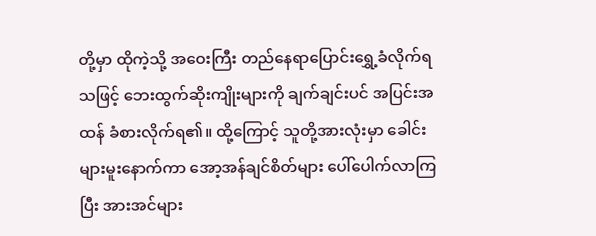တို့မှာ ထိုကဲ့သို့ အဝေးကြီး တည်နေရာပြောင်းရွှေ့ခံလိုက်ရသဖြင့် ဘေးထွက်ဆိုးကျိုးများကို ချက်ချင်းပင် အပြင်းအထန် ခံစားလိုက်ရ၏။ ထို့ကြောင့် သူတို့အားလုံးမှာ‌ ခေါင်းများမူးနောက်ကာ အော့အန်ချင်စိတ်များ ပေါ်ပေါက်လာကြပြီး အားအင်များ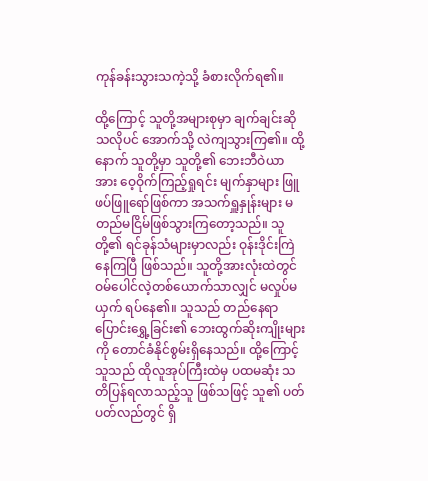ကုန်ခန်းသွားသကဲ့သို့ ခံစားလိုက်ရ၏။

ထို့ကြောင့် သူတို့အများစုမှာ ချက်ချင်းဆိုသလိုပင် အောက်သို့ လဲကျသွားကြ၏။ ထို့နောက် သူတို့မှာ သူတို့၏ ဘေးဘီဝဲယာအား ဝေ့ဝိုက်ကြည့်ရှုရင်း မျက်နှာများ ဖြူဖပ်ဖြူရော်ဖြစ်ကာ အသက်ရှူနှုန်းများ မတည်မငြိမ်ဖြစ်သွားကြတော့သည်။ သူတို့၏ ရင်ခုန်သံများမှာလည်း ဝုန်းဒိုင်းကြဲနေကြပြီ ဖြစ်သည်။ သူတို့အားလုံးထဲတွင် ဝမ်ပေါင်လဲ့တစ်ယောက်သာလျှင် မလှုပ်မယှက် ရပ်နေ၏။ သူသည် တည်နေရာပြောင်းရွှေ့ခြင်း၏ ဘေးထွက်ဆိုးကျိုးများကို တောင်ခံနိုင်စွမ်းရှိနေသည်။ ထို့ကြောင့် သူသည် ထိုလူအုပ်ကြီးထဲမှ ပထမဆုံး သတိပြန်ရလာသည့်သူ ဖြစ်သဖြင့် သူ၏ ပတ်ပတ်လည်တွင် ရှိ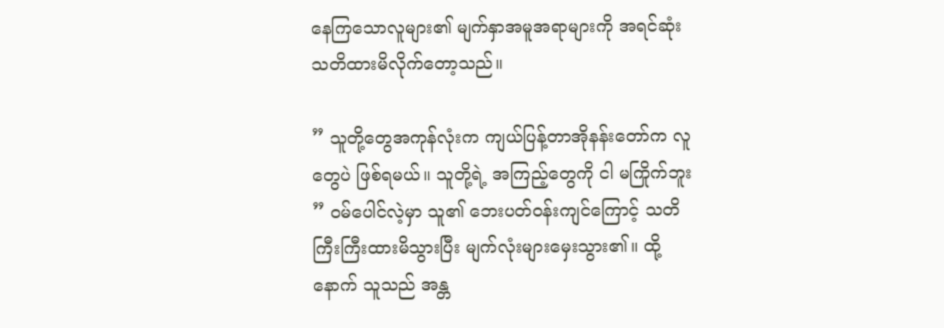နေကြသောလူများ၏ မျက်နှာအမူအရာများကို အရင်ဆုံး သတိထားမိလိုက်တော့သည်။

” သူတို့တွေအကုန်လုံးက ကျယ်ပြန့်တာအိုနန်းတော်က လူတွေပဲ ဖြစ်ရမယ်။ သူတို့ရဲ့ အကြည့်တွေကို ငါ မကြိုက်ဘူး ” ဝမ်ပေါင်လဲ့မှာ သူ၏ ဘေးပတ်ဝန်းကျင်ကြောင့် သတိကြီးကြီးထားမိသွားပြီး မျက်လုံးများမှေးသွား၏။ ထို့နောက် သူသည် အန္တ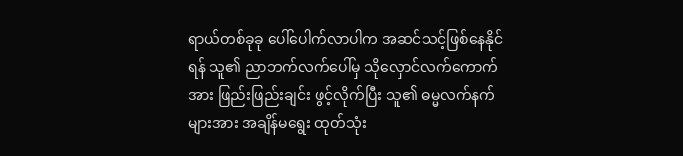ရာယ်တစ်ခုခု ပေါ်ပေါက်လာပါက အဆင်သင့်ဖြစ်နေနိုင်ရန် သူ၏ ညာဘက်လက်ပေါ်မှ သိုလှောင်လက်ကောက်အား ဖြည်းဖြည်းချင်း ဖွင့်လိုက်ပြီး သူ၏ ဓမ္မလက်နက်များအား အချိန်မရွေး ထုတ်သုံး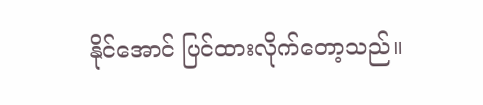နိုင်အောင် ပြင်ထားလိုက်တော့သည်။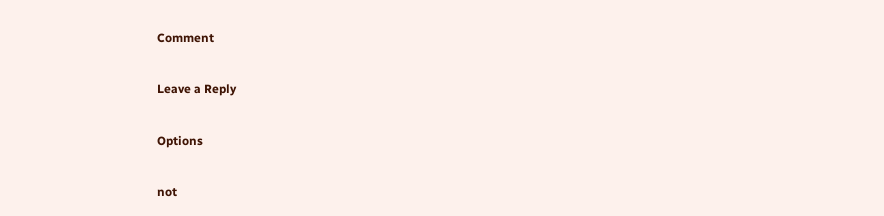Comment

Leave a Reply

Options

not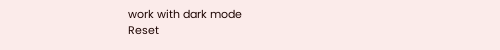work with dark mode
Reset